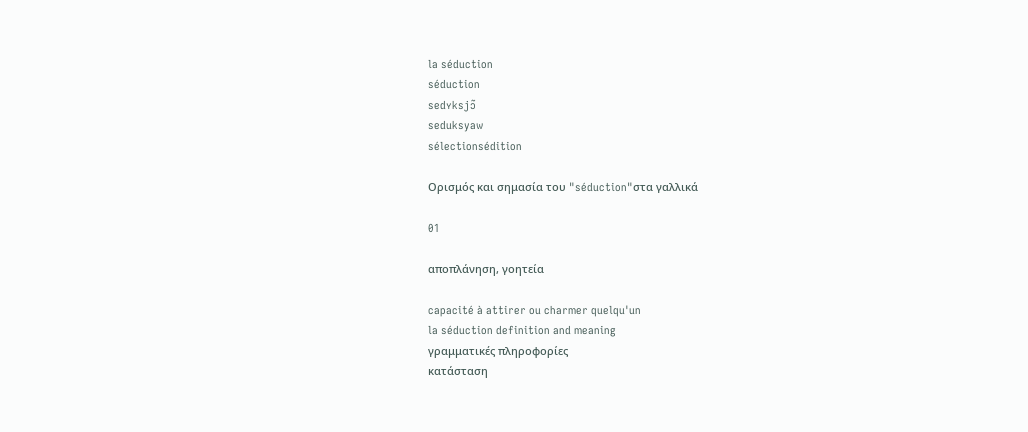la séduction
séduction
sedʏksjɔ̃
seduksyaw
sélectionsédition

Ορισμός και σημασία του "séduction"στα γαλλικά

01

αποπλάνηση, γοητεία

capacité à attirer ou charmer quelqu'un
la séduction definition and meaning
γραμματικές πληροφορίες
κατάσταση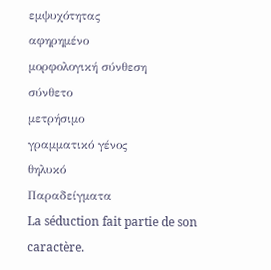εμψυχότητας
αφηρημένο
μορφολογική σύνθεση
σύνθετο
μετρήσιμο
γραμματικό γένος
θηλυκό
Παραδείγματα
La séduction fait partie de son caractère.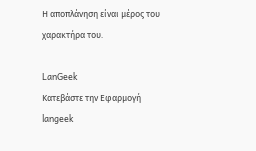Η αποπλάνηση είναι μέρος του χαρακτήρα του.

LanGeek
Κατεβάστε την Εφαρμογή
langeek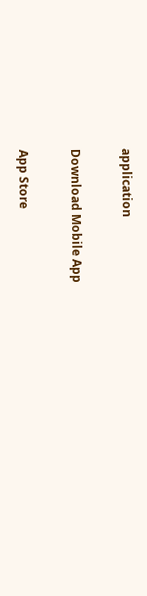application

Download Mobile App

App Store